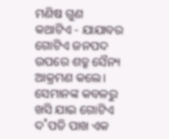ମଣିଷ ଗୁଣ
କଥାଟିଏ - ଯାଯାବର
ଗୋଟିଏ ଜନପଦ ଉପରେ ଶତ୍ରୁ ସୈନ୍ୟ ଆକ୍ରମଣ କଲେ। ସେମାନଙ୍କ କବଳରୁ ଖସି ଯାଇ ଗୋଟିଏ ଦ˚ପତି ପାଖ ଏକ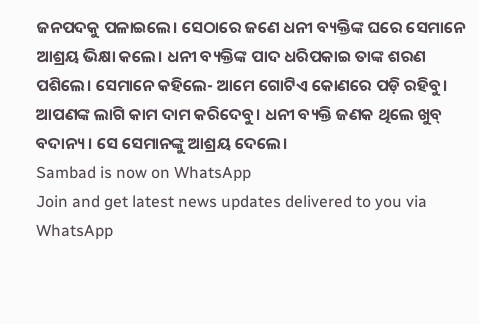ଜନପଦକୁ ପଳାଇଲେ। ସେଠାରେ ଜଣେ ଧନୀ ବ୍ୟକ୍ତିଙ୍କ ଘରେ ସେମାନେ ଆଶ୍ରୟ ଭିକ୍ଷା କଲେ। ଧନୀ ବ୍ୟକ୍ତିଙ୍କ ପାଦ ଧରିପକାଇ ତାଙ୍କ ଶରଣ ପଶିଲେ। ସେମାନେ କହିଲେ- ଆମେ ଗୋଟିଏ କୋଣରେ ପଡ଼ି ରହିବୁ। ଆପଣଙ୍କ ଲାଗି କାମ ଦାମ କରିଦେବୁ। ଧନୀ ବ୍ୟକ୍ତି ଜଣକ ଥିଲେ ଖୁବ୍ ବଦାନ୍ୟ। ସେ ସେମାନଙ୍କୁ ଆଶ୍ରୟ ଦେଲେ।
Sambad is now on WhatsApp
Join and get latest news updates delivered to you via WhatsApp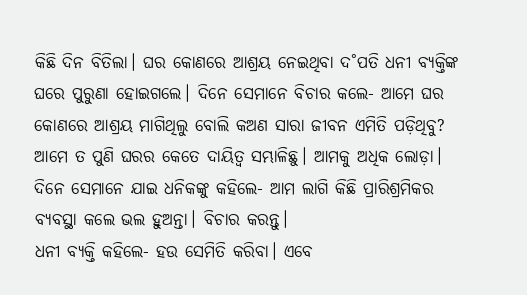କିଛି ଦିନ ବିତିଲା। ଘର କୋଣରେ ଆଶ୍ରୟ ନେଇଥିବା ଦ˚ପତି ଧନୀ ବ୍ୟକ୍ତିଙ୍କ ଘରେ ପୁରୁଣା ହୋଇଗଲେ। ଦିନେ ସେମାନେ ବିଚାର କଲେ- ଆମେ ଘର କୋଣରେ ଆଶ୍ରୟ ମାଗିଥିଲୁ ବୋଲି କଅଣ ସାରା ଜୀବନ ଏମିତି ପଡ଼ିଥିବୁ? ଆମେ ତ ପୁଣି ଘରର କେତେ ଦାୟିତ୍ବ ସମ୍ଭାଳିଛୁ। ଆମକୁ ଅଧିକ ଲୋଡ଼ା।
ଦିନେ ସେମାନେ ଯାଇ ଧନିକଙ୍କୁ କହିଲେ- ଆମ ଲାଗି କିଛି ପ୍ରାରିଶ୍ରମିକର ବ୍ୟବସ୍ଥା କଲେ ଭଲ ହୁଅନ୍ତା। ବିଚାର କରନ୍ତୁ।
ଧନୀ ବ୍ୟକ୍ତି କହିଲେ- ହଉ ସେମିତି କରିବା। ଏବେ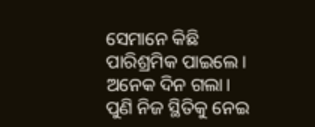ସେମାନେ କିଛି ପାରିଶ୍ରମିକ ପାଇଲେ।
ଅନେକ ଦିନ ଗଲା। ପୁଣି ନିଜ ସ୍ଥିତିକୁ ନେଇ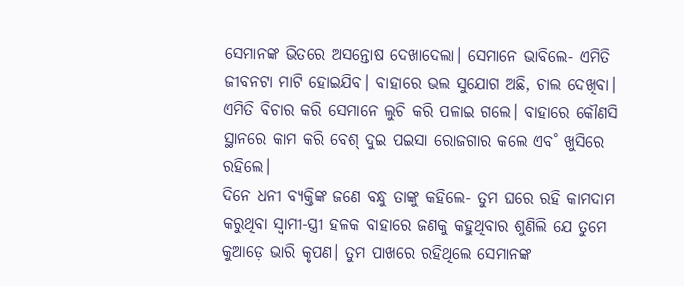ସେମାନଙ୍କ ଭିତରେ ଅସନ୍ତୋଷ ଦେଖାଦେଲା। ସେମାନେ ଭାବିଲେ- ଏମିତି ଜୀବନଟା ମାଟି ହୋଇଯିବ। ବାହାରେ ଭଲ ସୁଯୋଗ ଅଛି, ଚାଲ ଦେଖିବା।
ଏମିତି ବିଚାର କରି ସେମାନେ ଲୁଚି କରି ପଳାଇ ଗଲେ। ବାହାରେ କୌଣସି ସ୍ଥାନରେ କାମ କରି ବେଶ୍ ଦୁଇ ପଇସା ରୋଜଗାର କଲେ ଏବ˚ ଖୁସିରେ ରହିଲେ।
ଦିନେ ଧନୀ ବ୍ୟକ୍ତିଙ୍କ ଜଣେ ବନ୍ଧୁ ତାଙ୍କୁ କହିଲେ- ତୁମ ଘରେ ରହି କାମଦାମ କରୁଥିବା ସ୍ବାମୀ-ସ୍ତ୍ରୀ ହଳକ ବାହାରେ ଜଣକୁ କହୁଥିବାର ଶୁଣିଲି ଯେ ତୁମେ କୁଆଡ଼େ ଭାରି କୃପଣ। ତୁମ ପାଖରେ ରହିଥିଲେ ସେମାନଙ୍କ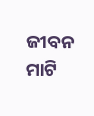ଜୀବନ ମାଟି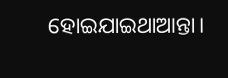ହୋଇଯାଇଥାଆନ୍ତା।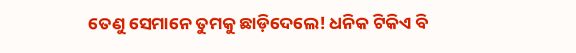ତେଣୁ ସେମାନେ ତୁମକୁ ଛାଡ଼ିଦେଲେ! ଧନିକ ଟିକିଏ ବି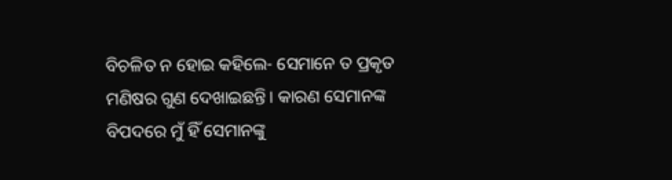ବିଚଳିତ ନ ହୋଇ କହିଲେ- ସେମାନେ ତ ପ୍ରକୃତ ମଣିଷର ଗୁଣ ଦେଖାଇଛନ୍ତି। କାରଣ ସେମାନଙ୍କ ବିପଦରେ ମୁଁ ହିଁ ସେମାନଙ୍କୁ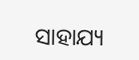ସାହାଯ୍ୟ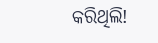କରିଥିଲି!